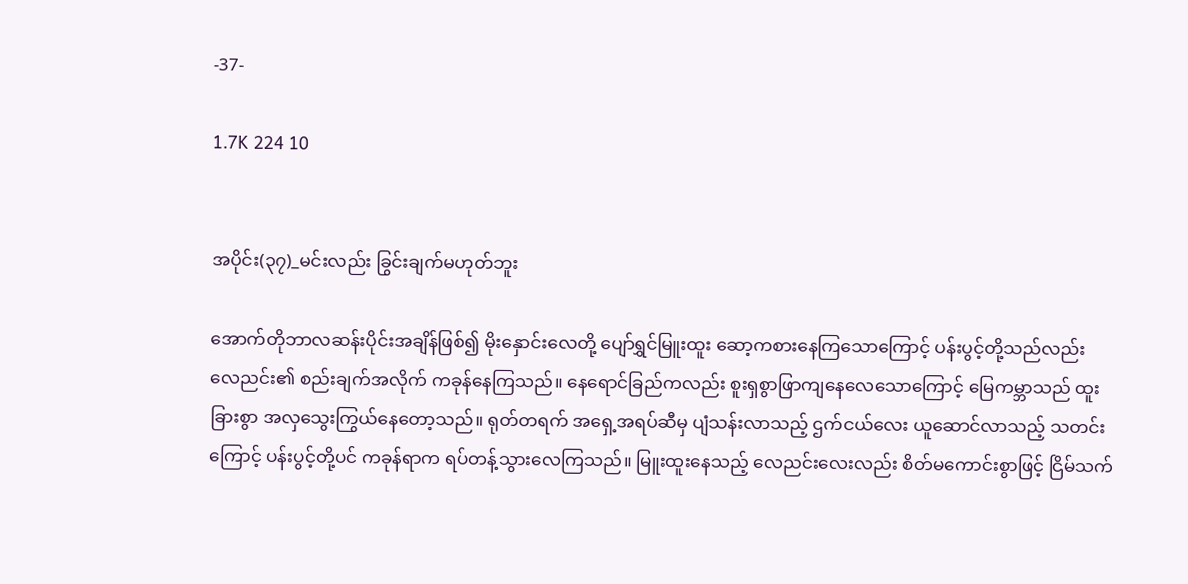-37-

1.7K 224 10


အပိုင်း(၃၇)_မင်းလည်း ခြွင်းချက်မဟုတ်ဘူး

အောက်တိုဘာလဆန်းပိုင်းအချိန်ဖြစ်၍ မိုးနှောင်းလေတို့ ပျော်ရွှင်မြူးထူး ဆော့ကစားနေကြသောကြောင့် ပန်းပွင့်တို့သည်လည်း လေညင်း၏ စည်းချက်အလိုက် ကခုန်နေကြသည်။ နေရောင်ခြည်ကလည်း စူးရှစွာဖြာကျနေလေသောကြောင့် မြေကမ္ဘာသည် ထူးခြားစွာ အလှသွေးကြွယ်နေတော့သည်။ ရုတ်တရက် အ‌ရှေ့အရပ်ဆီမှ ပျံသန်းလာသည့် ဌက်ငယ်လေး ယူဆောင်လာသည့် သတင်းကြောင့် ပန်းပွင့်တို့ပင် ကခုန်ရာက ရပ်တန့်သွားလေကြသည်။ မြူးထူးနေသည့် လေညင်းလေးလည်း စိတ်မကောင်းစွာဖြင့် ငြိမ်သက်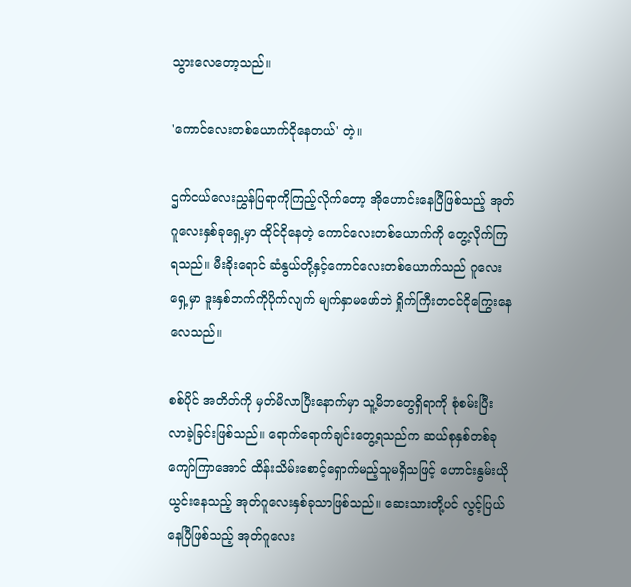သွားလေတော့သည်။

'ကောင်လေးတစ်ယောက်ငိုနေတယ်' တဲ့။

ဌက်ငယ်လေးညွှန်ပြရာကိုကြည့်လိုက်‌တော့ အိုဟောင်းနေပြီဖြစ်သည့် အုတ်ဂူလေးနှစ်ခုရှေ့မှာ ထိုင်ငိုနေတဲ့ ကောင်လေးတစ်ယောက်ကို တွေ့လိုက်ကြရသည်။ မီးခိုးရောင် ဆံနွယ်တို့နှင့်ကောင်လေးတစ်ယောက်သည် ဂူလေးရှေ့မှာ ဒူးနှစ်ဘက်ကိုပိုက်လျက် မျက်နှာမဖော်ဘဲ ရှိုက်ကြီးတငင်ငိုကြွေးနေလေသည်။

စစ်ပိုင် အတိတ်ကို မှတ်မိလာပြီးနောက်မှာ သူ့မိဘတွေရှိရာကို စုံစမ်းပြီး လာခဲ့ခြင်းဖြစ်သည်။ ရောက်ရောက်ချင်းတွေ့ရသည်က ဆယ်စုနှစ်တစ်ခုကျော်ကြာအောင် ထိန်းသိမ်းစောင့်ရှောက်မည့်သူမရှိသဖြင့် ဟောင်းနွမ်းယိုယွင်းနေသည့် အုတ်ဂူလေးနှစ်ခုသာဖြစ်သည်။ ‌ဆေးသားတို့ပင် လွင့်ပြယ်နေပြီဖြစ်သည့် အုတ်ဂူလေး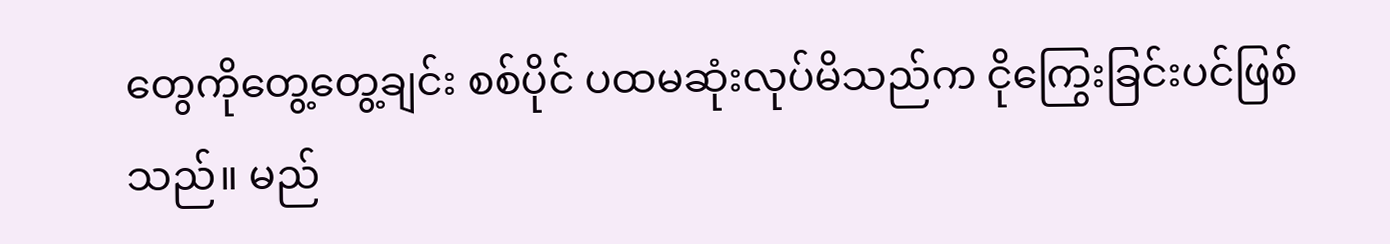တွေကိုတွေ့တွေ့ချင်း စစ်ပိုင် ပထမဆုံးလုပ်မိသည်က ငိုကြွေးခြင်းပင်ဖြစ်သည်။ မည်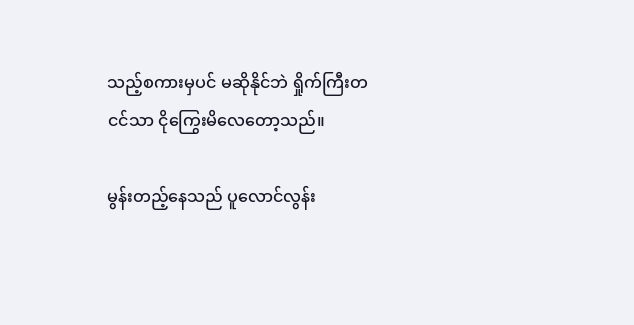သည့်စကားမှပင် မဆိုနိုင်ဘဲ ရှိုက်ကြီးတငင်သာ ငိုကြွေးမိလေတော့သည်။

မွန်းတည့်နေသည် ပူလောင်လွန်း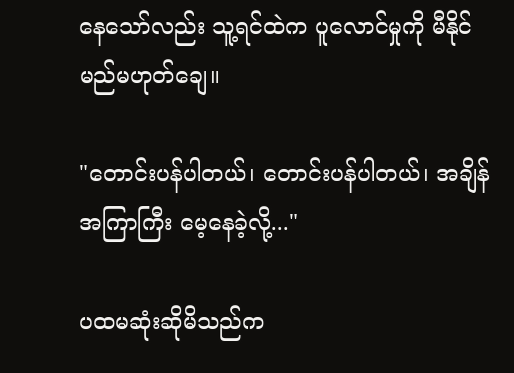နေသော်လည်း သူ့ရင်ထဲက ပူလောင်မှုကို မီနိုင်မည်မဟုတ်ချေ။

"တောင်းပန်ပါတယ်၊ တောင်းပန်ပါတယ်၊ အချိန်အကြာကြီး မေ့နေခဲ့လို့..."

ပထမဆုံးဆိုမိသည်က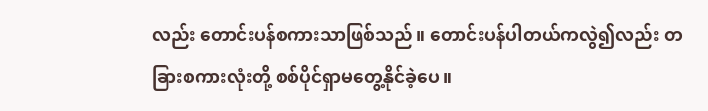လည်း တောင်းပန်စကားသာဖြစ်သည်။ တောင်းပန်ပါတယ်ကလွဲ၍လည်း တခြားစကားလုံးတို့ စစ်ပိုင်ရှာမတွေ့နိုင်ခဲ့ပေ။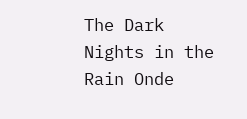The Dark Nights in the Rain Onde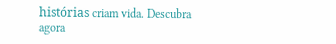histórias criam vida. Descubra agora